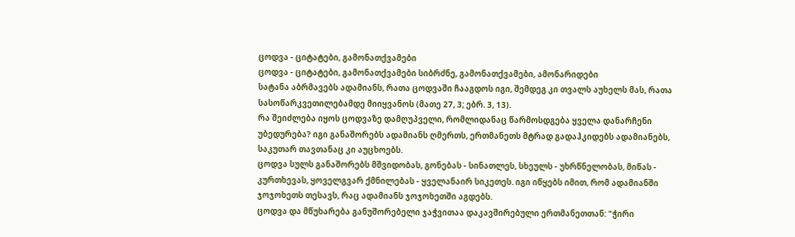ცოდვა - ციტატები, გამონათქვამები
ცოდვა - ციტატები, გამონათქვამები სიბრძნე, გამონათქვამები, ამონარიდები
სატანა აბრმავებს ადამიანს, რათა ცოდვაში ჩააგდოს იგი, შემდეგ კი თვალს აუხელს მას, რათა სასოწარკვეთილებამდე მიიყვანოს (მათე 27, 3; ებრ. 3, 13).
რა შეიძლება იყოს ცოდვაზე დამღუპველი, რომლიდანაც წარმოსდგება ყველა დანარჩენი უბედურება? იგი განაშორებს ადამიანს ღმერთს, ერთმანეთს მტრად გადაჰკიდებს ადამიანებს, საკუთარ თავთანაც კი აუცხოებს.
ცოდვა სულს განაშორებს მშვიდობას, გონებას - სინათლეს, სხეულს - უხრწნელობას, მიწას - კურთხევას, ყოველგვარ ქმნილებას - ყველანაირ სიკეთეს. იგი იწყებს იმით, რომ ადამიანში ჯოჯოხეთს თესავს, რაც ადამიანს ჯოჯოხეთში აგდებს.
ცოდვა და მწუხარება განუშორებელი ჯაჭვითაა დაკავშირებული ერთმანეთთან: "ჭირი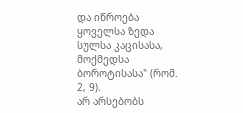და იწროება ყოველსა ზედა სულსა კაცისასა, მოქმედსა ბოროტისასა" (რომ. 2, 9).
არ არსებობს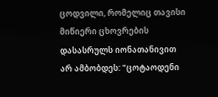ცოდვილი, რომელიც თავისი მიწიერი ცხოვრების დასასრულს იონათანივით არ ამბობდეს: "ცოტაოდენი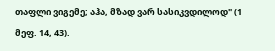თაფლი ვიგემე; აჰა, მზად ვარ სასიკვდილოდ" (1 მეფ. 14, 43).